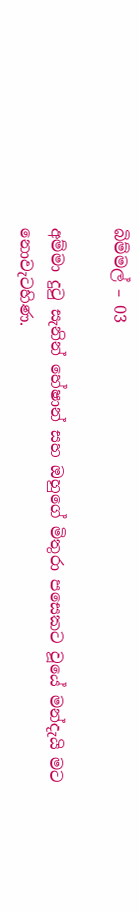බිම්මල් – 03

අම්මා දුටු සැනින් හේෂාන් සහ ඔහුගේ මිතුරා පසෙකට වූයේ මන්දැයි මට නොවැටහිණ.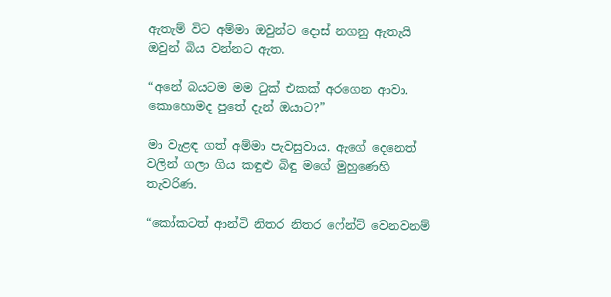ඇතැම් විට අම්මා ඔවුන්ට දොස් නගනු ඇතැයි ඔවුන් බිය වන්නට ඇත.

“අනේ බයටම මම ටුක් එකක් අරගෙන ආවා. කොහොමද පුතේ දැන් ඔයාට?”

මා වැළඳ ගත් අම්මා පැවසුවාය. ඇගේ දෙනෙත් වලින් ගලා ගිය කඳුළු බිඳු මගේ මුහුණෙහි තැවරිණ.

“කෝකටත් ආන්ටි නිතර නිතර ෆේන්ට් වෙනවනම්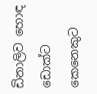ඩිනාලිව හොඳ ඩොක්ට කෙනෙකුට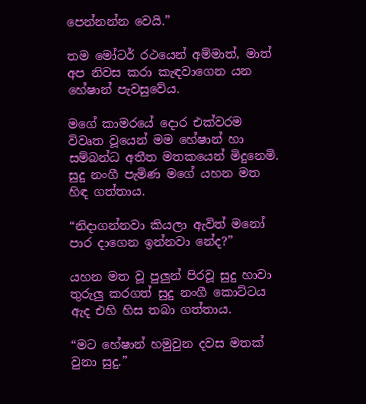පෙන්නන්න වෙයි.”

තම මෝටර් රථයෙන් අම්මාත්, මාත් අප නිවස කරා කැඳවාගෙන යන හේෂාන් පැවසුවේය.

මගේ කාමරයේ දොර එක්වරම විවෘත වූයෙන් මම හේෂාන් හා සම්බන්ධ අතීත මතකයෙන් මිදුනෙමි. සුදු නංගී පැමිණ මගේ යහන මත හිඳ ගත්තාය.

“නිදාගන්නවා කියලා ඇවිත් මනෝ පාර දාගෙන ඉන්නවා නේද?”

යහන මත වූ පුලුන් පිරවූ සුදු හාවා තුරුලු කරගත් සුදු නංගී කොට්ටය ඇද එහි හිස තබා ගත්තාය.

“මට හේෂාන් හමුවුන දවස මතක් වුනා සුදු.”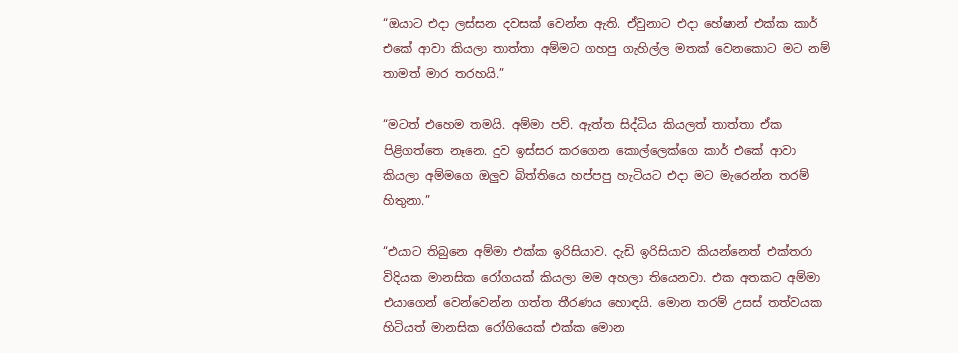“ඔයාට එදා ලස්සන දවසක් වෙන්න ඇති. ඒවුනාට එදා හේෂාන් එක්ක කාර් එකේ ආවා කියලා තාත්තා අම්මට ගහපු ගැහිල්ල මතක් වෙනකොට මට නම් තාමත් මාර තරහයි.”

“මටත් එහෙම තමයි. අම්මා පව්. ඇත්ත සිද්ධිය කියලත් තාත්තා ඒක පිළිගත්තෙ නෑනෙ. දුව ඉස්සර කරගෙන කොල්ලෙක්ගෙ කාර් එකේ ආවා කියලා අම්මගෙ ඔලුව බිත්තියෙ හප්පපු හැටියට එදා මට මැරෙන්න තරම් හිතුනා.”

“එයාට තිබුනෙ අම්මා එක්ක ඉරිසියාව. දැඩි ඉරිසියාව කියන්නෙත් එක්තරා විදියක මානසික රෝගයක් කියලා මම අහලා තියෙනවා. එක අතකට අම්මා එයාගෙන් වෙන්වෙන්න ගත්ත තීරණය හොඳයි. මොන තරම් උසස් තත්වයක හිටියත් මානසික රෝගියෙක් එක්ක මොන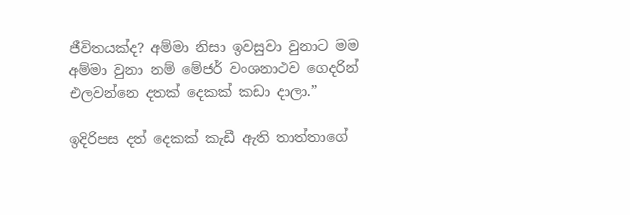ජීවිතයක්ද? අම්මා නිසා ඉවසුවා වුනාට මම අම්මා වුනා නම් මේජර් වංශනාථව ගෙදරින් එලවන්නෙ දතක් දෙකක් කඩා දාලා.”

ඉදිරිපස දත් දෙකක් කැඩී ඇති තාත්තාගේ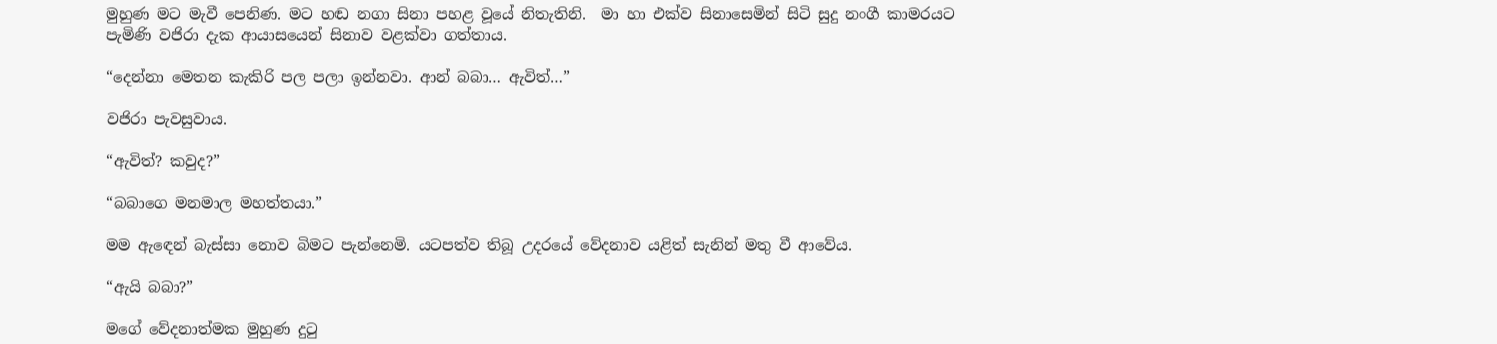මුහුණ මට මැවී පෙනිණ. මට හඬ නගා සිනා පහළ වූයේ නිතැතිනි.  මා හා එක්ව සිනාසෙමින් සිටි සුදු නංගී කාමරයට පැමිණි වජිරා දැක ආයාසයෙන් සිනාව වළක්වා ගත්තාය.

“දෙන්නා මෙතන කැකිරි පල පලා ඉන්නවා. ආන් බබා… ඇවිත්…”

වජිරා පැවසුවාය.

“ඇවිත්? කවුද?”

“බබාගෙ මනමාල මහත්තයා.”

මම ඇඳෙන් බැස්සා නොව බිමට පැන්නෙමි. යටපත්ව තිබූ උදරයේ වේදනාව යළිත් සැනින් මතු වී ආවේය.

“ඇයි බබා?”

මගේ වේදනාත්මක මුහුණ දුටු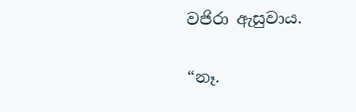වජිරා ඇසුවාය.

“නෑ.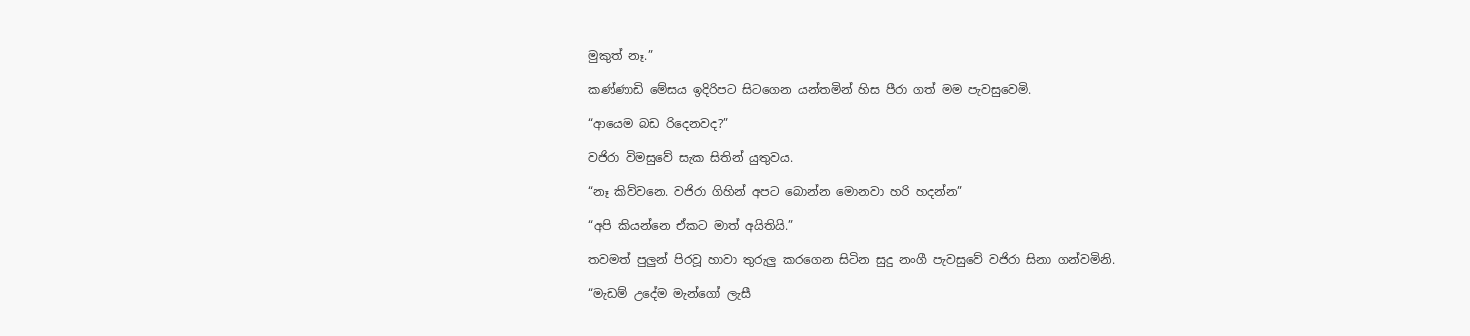මුකුත් නෑ.”

කණ්ණාඩි මේසය ඉදිරිපට සිටගෙන යන්තමින් හිස පීරා ගත් මම පැවසුවෙමි.

“ආයෙම බඩ රිදෙනවද?”

වජිරා විමසුවේ සැක සිතින් යුතුවය.

“නෑ කිව්වනෙ. වජිරා ගිහින් අපට බොන්න මොනවා හරි හදන්න”

“අපි කියන්නෙ ඒකට මාත් අයිතියි.”

තවමත් පුලුන් පිරවූ හාවා තුරුලු කරගෙන සිටින සුදු නංගී පැවසුවේ වජිරා සිනා ගන්වමිනි.

“මැඩම් උදේම මැන්ගෝ ලැසී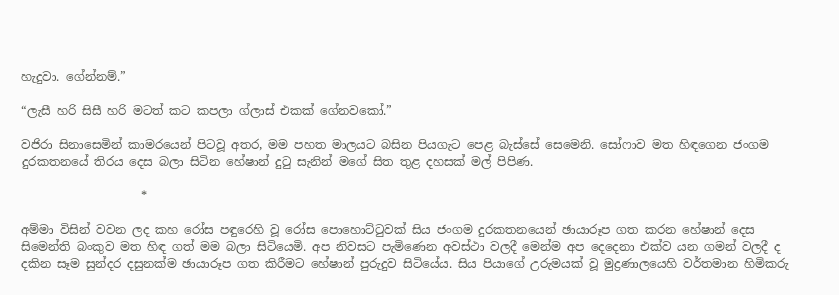හැදුවා. ගේන්නම්.”

“ලැසී හරි සිසී හරි මටත් කට කපලා ග්ලාස් එකක් ගේනවකෝ.”

වජිරා සිනාසෙමින් කාමරයෙන් පිටවූ අතර, මම පහත මාලයට බසින පියගැට පෙළ බැස්සේ සෙමෙනි. සෝෆාව මත හිඳගෙන ජංගම දුරකතනයේ තිරය දෙස බලා සිටින හේෂාන් දුටු සැනින් මගේ සිත තුළ දහසක් මල් පිපිණ.

                    *

අම්මා විසින් වවන ලද කහ රෝස පඳුරෙහි වූ රෝස පොහොට්ටුවක් සිය ජංගම දුරකතනයෙන් ඡායාරූප ගත කරන හේෂාන් දෙස සිමෙන්ති බංකුව මත හිඳ ගත් මම බලා සිටියෙමි. අප නිවසට පැමිණෙන අවස්ථා වලදී මෙන්ම අප දෙදෙනා එක්ව යන ගමන් වලදී ද දකින සෑම සුන්දර දසුනක්ම ඡායාරූප ගත කිරීමට හේෂාන් පුරුදුව සිටියේය. සිය පියාගේ උරුමයක් වූ මුද්‍රණාලයෙහි වර්තමාන හිමිකරු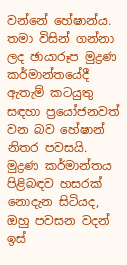වන්නේ හේෂාන්ය. තමා විසින් ගන්නා ලද ඡායාරූප මුද්‍රණ කර්මාන්තයේදී ඇතැම් කටයුතු සඳහා ප්‍රයෝජනවත් වන බව හේෂාන් නිතර පවසයි. මුද්‍රණ කර්මාන්තය පිළිබඳව හසරක් නොදැන සිටියද, ඔහු පවසන වදන් ඉස්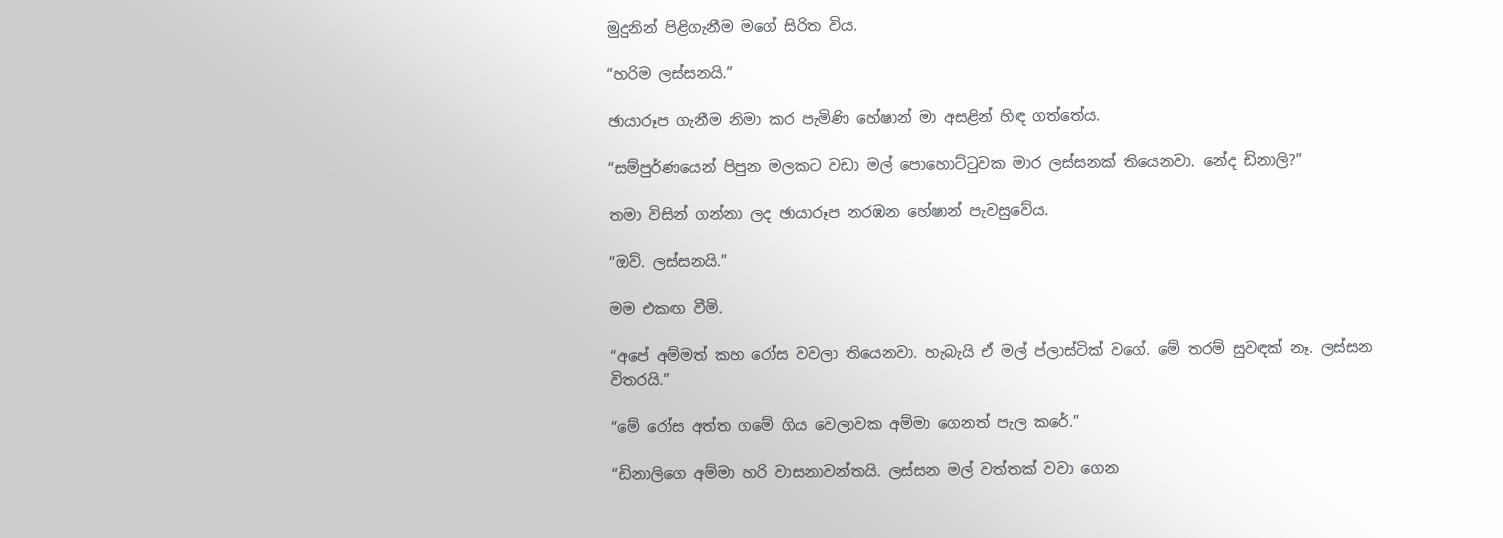මුදුනින් පිළිගැනීම මගේ සිරිත විය.

“හරිම ලස්සනයි.”

ඡායාරූප ගැනීම නිමා කර පැමිණි හේෂාන් මා අසළින් හිඳ ගත්තේය.

“සම්පුර්ණයෙන් පිපුන මලකට වඩා මල් පොහොට්ටුවක මාර ලස්සනක් තියෙනවා. නේද ඩිනාලි?”

තමා විසින් ගන්නා ලද ඡායාරූප නරඹන හේෂාන් පැවසුවේය.

“ඔව්. ලස්සනයි.”

මම එකඟ වීමි.

“අපේ අම්මත් කහ රෝස වවලා තියෙනවා. හැබැයි ඒ මල් ප්ලාස්ටික් වගේ. මේ තරම් සුවඳක් නෑ. ලස්සන විතරයි.”

“මේ රෝස අත්ත ගමේ ගිය වෙලාවක අම්මා ගෙනත් පැල කරේ.”

“ඩිනාලිගෙ අම්මා හරි වාසනාවන්තයි. ලස්සන මල් වත්තක් වවා ගෙන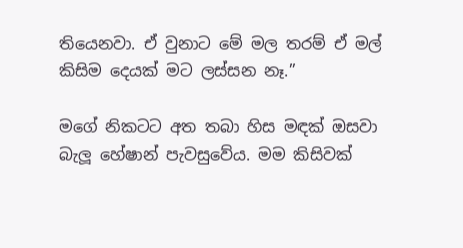තියෙනවා. ඒ වුනාට මේ මල තරම් ඒ මල් කිසිම දෙයක් මට ලස්සන නෑ.”

මගේ නිකටට අත තබා හිස මඳක් ඔසවා බැලූ හේෂාන් පැවසුවේය. මම කිසිවක්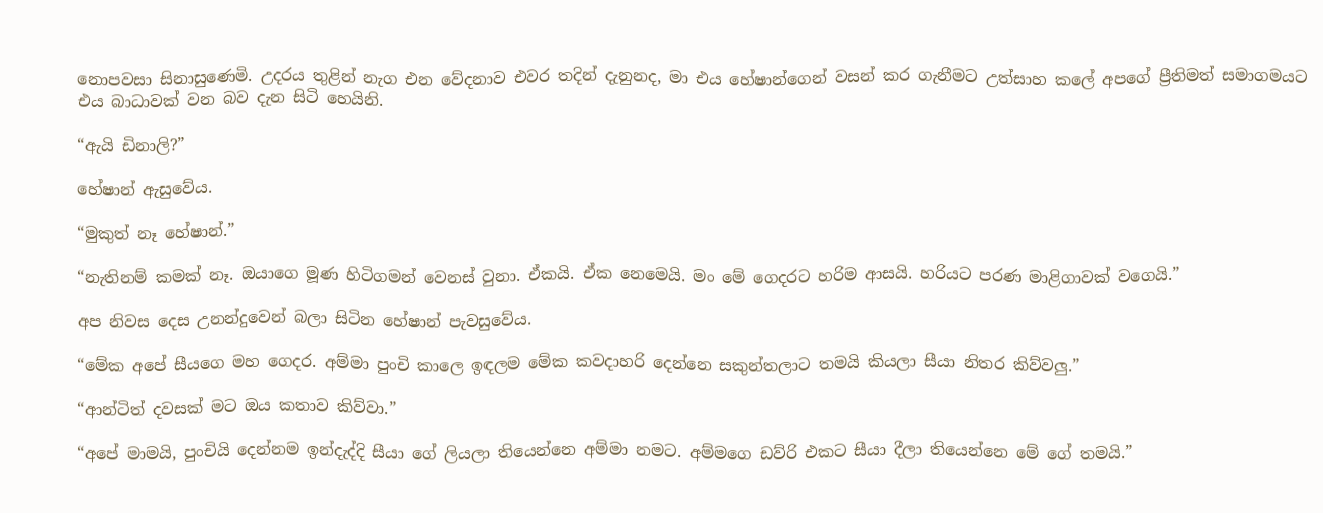නොපවසා සිනාසුණෙමි. උදරය තුළින් නැග එන වේදනාව එවර තදින් දැනුනද, මා එය හේෂාන්ගෙන් වසන් කර ගැනීමට උත්සාහ කලේ අපගේ ප්‍රීතිමත් සමාගමයට එය බාධාවක් වන බව දැන සිටි හෙයිනි.

“ඇයි ඩිනාලි?”

හේෂාන් ඇසුවේය.

“මුකුත් නෑ හේෂාන්.”

“නැතිනම් කමක් නෑ. ඔයාගෙ මූණ හිටිගමන් වෙනස් වුනා. ඒකයි. ඒක නෙමෙයි. මං මේ ගෙදරට හරිම ආසයි. හරියට පරණ මාළිගාවක් වගෙයි.”

අප නිවස දෙස උනන්දුවෙන් බලා සිටින හේෂාන් පැවසුවේය.

“මේක අපේ සීයගෙ මහ ගෙදර. අම්මා පුංචි කාලෙ ඉඳලම මේක කවදාහරි දෙන්නෙ සකුන්තලාට තමයි කියලා සීයා නිතර කිව්වලු.”

“ආන්ටිත් දවසක් මට ඔය කතාව කිව්වා.”

“අපේ මාමයි, පුංචියි දෙන්නම ඉන්දැද්දි සීයා ගේ ලියලා තියෙන්නෙ අම්මා නමට. අම්මගෙ ඩව්රි එකට සීයා දීලා තියෙන්නෙ මේ ගේ තමයි.”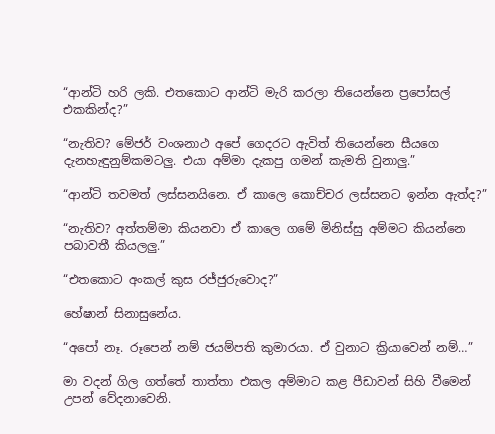“ආන්ටි හරි ලකි. එතකොට ආන්ටි මැරි කරලා තියෙන්නෙ ප්‍රපෝසල් එකකින්ද?”

“නැතිව? මේජර් වංශනාථ අපේ ගෙදරට ඇවිත් තියෙන්නෙ සීයගෙ දැනහැඳුනුම්කමටලු. එයා අම්මා දැකපු ගමන් කැමති වුනාලු.”

“ආන්ටි තවමත් ලස්සනයිනෙ. ඒ කාලෙ කොච්චර ලස්සනට ඉන්න ඇත්ද?”

“නැතිව? අත්තම්මා කියනවා ඒ කාලෙ ගමේ මිනිස්සු අම්මට කියන්නෙ පබාවතී කියලලු.”

“එතකොට අංකල් කුස රජ්ජුරුවොද?”

හේෂාන් සිනාසුනේය.

“අපෝ නෑ. රූපෙන් නම් ජයම්පති කුමාරයා. ඒ වුනාට ක්‍රියාවෙන් නම්…”

මා වදන් ගිල ගත්තේ තාත්තා එකල අම්මාට කළ පීඩාවන් සිහි වීමෙන් උපන් වේදනාවෙනි.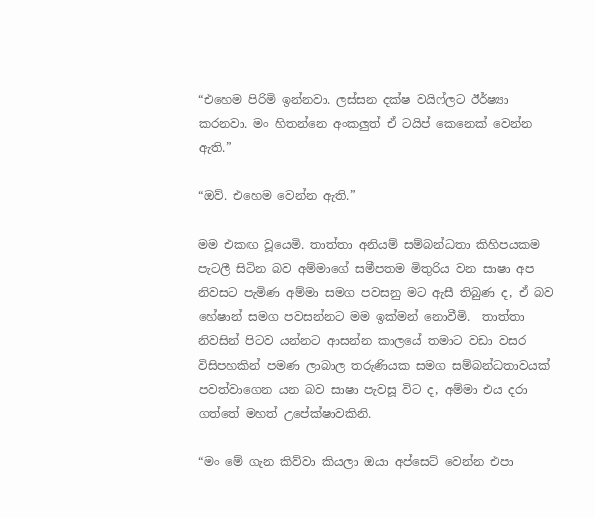“එහෙම පිරිමි ඉන්නවා. ලස්සන දක්ෂ වයිෆ්ලට ඊර්ෂ්‍යා කරනවා. මං හිතන්නෙ අංකලුත් ඒ ටයිප් කෙනෙක් වෙන්න ඇති.”

“ඔව්. එහෙම වෙන්න ඇති.”

මම එකඟ වූයෙමි. තාත්තා අනියම් සම්බන්ධතා කිහිපයකම පැටලී සිටින බව අම්මාගේ සමීපතම මිතුරිය වන සාෂා අප නිවසට පැමිණ අම්මා සමග පවසනු මට ඇසී තිබුණ ද, ඒ බව හේෂාන් සමග පවසන්නට මම ඉක්මන් නොවීමි.  තාත්තා නිවසින් පිටව යන්නට ආසන්න කාලයේ තමාට වඩා වසර විසිපහකින් පමණ ලාබාල තරුණියක සමග සම්බන්ධතාවයක් පවත්වාගෙන යන බව සාෂා පැවසූ විට ද, අම්මා එය දරා ගත්තේ මහත් උපේක්ෂාවකිනි.

“මං මේ ගැන කිව්වා කියලා ඔයා අප්සෙට් වෙන්න එපා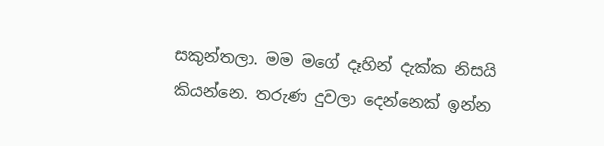සකුන්තලා. මම මගේ දෑහින් දැක්ක නිසයි කියන්නෙ. තරුණ දුවලා දෙන්නෙක් ඉන්න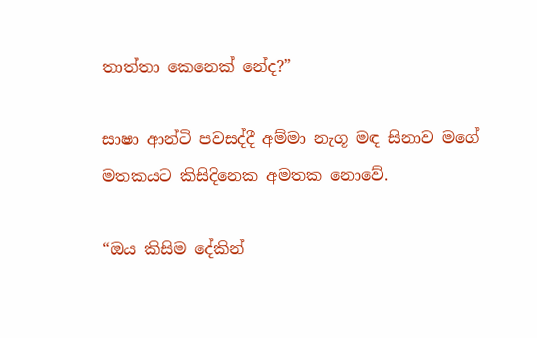තාත්තා කෙනෙක් නේද?”

සාෂා ආන්ටි පවසද්දී අම්මා නැගූ මඳ සිනාව මගේ මතකයට කිසිදිනෙක අමතක නොවේ.

“ඔය කිසිම දේකින්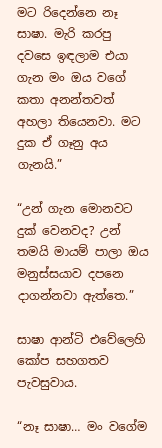මට රිදෙන්නෙ නෑ සාෂා. මැරි කරපු දවසෙ ඉඳලාම එයා ගැන මං ඔය වගේ කතා අනන්තවත් අහලා තියෙනවා. මට දුක ඒ ගෑනු අය ගැනයි.”

“උන් ගැන මොනවට දුක් වෙනවද? උන් තමයි මායම් පාලා ඔය මනුස්සයාව දපනෙ දාගන්නවා ඇත්තෙ.”

සාෂා ආන්ටි එවේලෙහි කෝප සහගතව පැවසුවාය.

“නෑ සාෂා… මං වගේම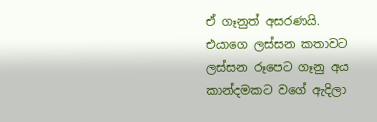ඒ ගෑනුත් අසරණයි. එයාගෙ ලස්සන කතාවට ලස්සන රූපෙට ගෑනු අය කාන්දමකට වගේ ඇදිලා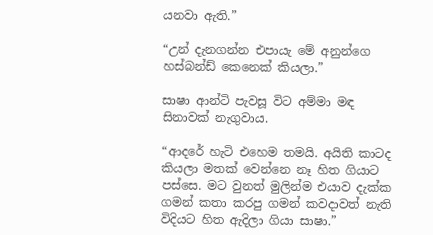යනවා ඇති.”

“උන් දැනගන්න එපායැ මේ අනුන්ගෙ හස්බන්ඩ් කෙනෙක් කියලා.”

සාෂා ආන්ටි පැවසූ විට අම්මා මඳ සිනාවක් නැගුවාය.

“ආදරේ හැටි එහෙම තමයි. අයිති කාටද කියලා මතක් වෙන්නෙ නෑ හිත ගියාට පස්සෙ. මට වුනත් මුලින්ම එයාව දැක්ක ගමන් කතා කරපු ගමන් කවදාවත් නැති විදියට හිත ඇදිලා ගියා සාෂා.”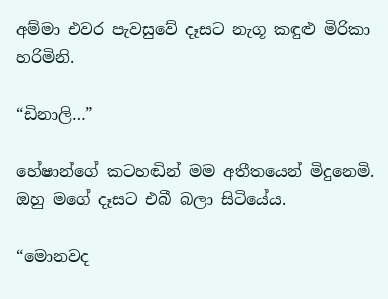අම්මා එවර පැවසුවේ දෑසට නැගූ කඳුළු මිරිකා හරිමිනි.

“ඩිනාලි…”

හේෂාන්ගේ කටහඬින් මම අතීතයෙන් මිදුනෙමි. ඔහු මගේ දෑසට එබී බලා සිටියේය.

“මොනවද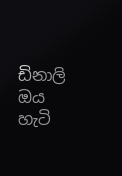ඩිනාලි ඔය හැටි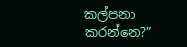කල්පනා කරන්නෙ?”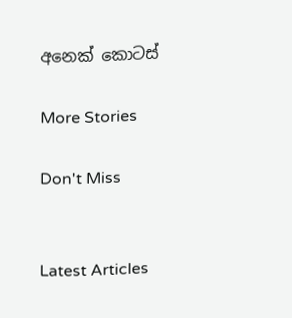අනෙක් කොටස්

More Stories

Don't Miss


Latest Articles